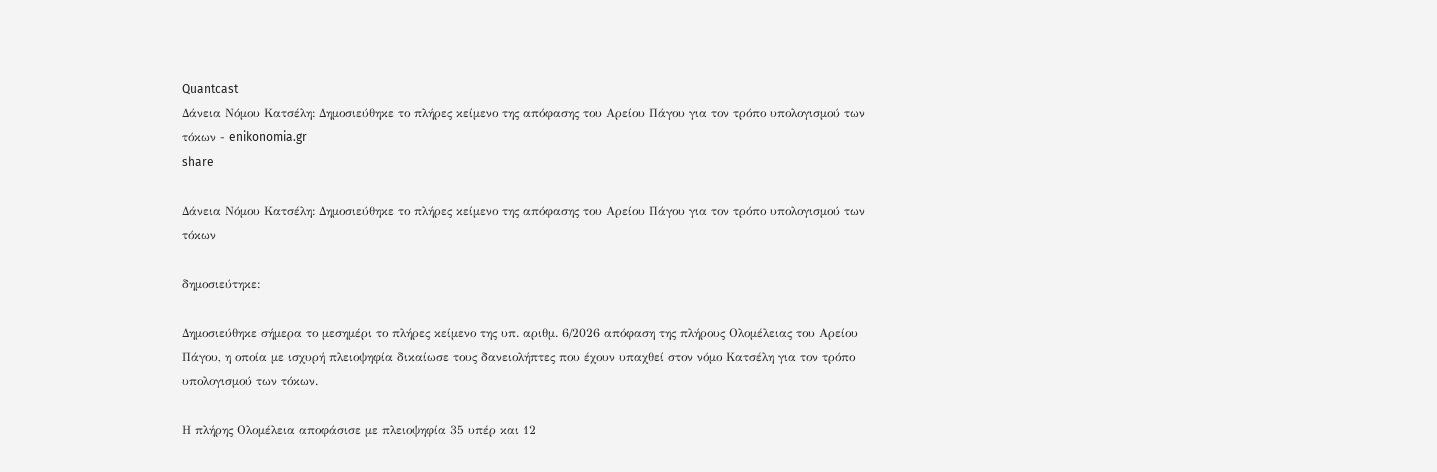Quantcast
Δάνεια Νόμου Κατσέλη: Δημοσιεύθηκε το πλήρες κείμενο της απόφασης του Αρείου Πάγου για τον τρόπο υπολογισμού των τόκων - enikonomia.gr
share

Δάνεια Νόμου Κατσέλη: Δημοσιεύθηκε το πλήρες κείμενο της απόφασης του Αρείου Πάγου για τον τρόπο υπολογισμού των τόκων

δημοσιεύτηκε:

Δημοσιεύθηκε σήμερα το μεσημέρι το πλήρες κείμενο της υπ. αριθμ. 6/2026 απόφαση της πλήρους Ολομέλειας του Αρείου Πάγου, η οποία με ισχυρή πλειοψηφία δικαίωσε τους δανειολήπτες που έχουν υπαχθεί στον νόμο Κατσέλη για τον τρόπο υπολογισμού των τόκων.

Η πλήρης Ολομέλεια αποφάσισε με πλειοψηφία 35 υπέρ και 12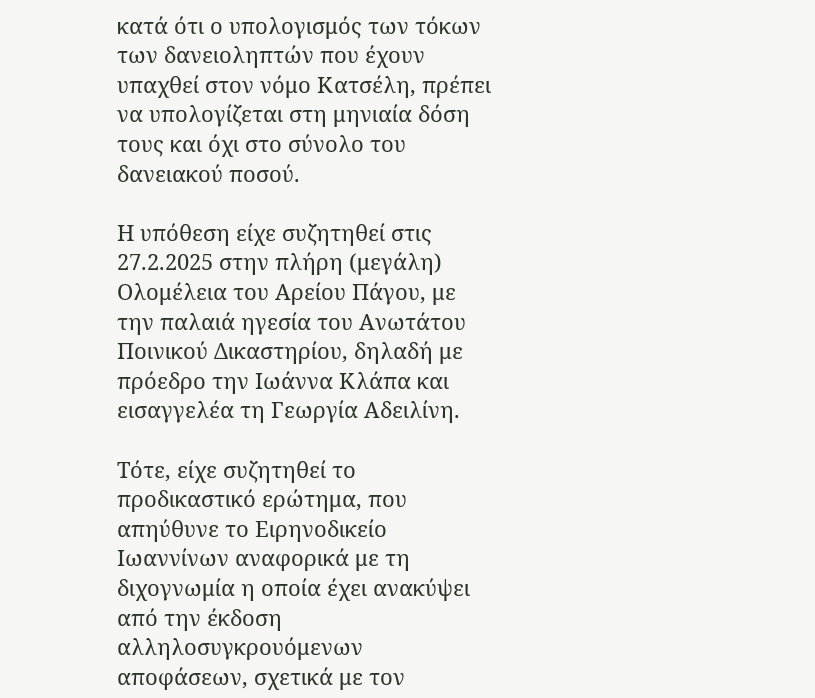κατά ότι ο υπολογισμός των τόκων των δανειοληπτών που έχουν υπαχθεί στον νόμο Κατσέλη, πρέπει να υπολογίζεται στη μηνιαία δόση τους και όχι στο σύνολο του δανειακού ποσού.

Η υπόθεση είχε συζητηθεί στις 27.2.2025 στην πλήρη (μεγάλη) Ολομέλεια του Αρείου Πάγου, με την παλαιά ηγεσία του Ανωτάτου Ποινικού Δικαστηρίου, δηλαδή με πρόεδρο την Ιωάννα Κλάπα και εισαγγελέα τη Γεωργία Αδειλίνη.

Τότε, είχε συζητηθεί το προδικαστικό ερώτημα, που απηύθυνε το Ειρηνοδικείο Ιωαννίνων αναφορικά με τη διχογνωμία η οποία έχει ανακύψει από την έκδοση αλληλοσυγκρουόμενων αποφάσεων, σχετικά με τον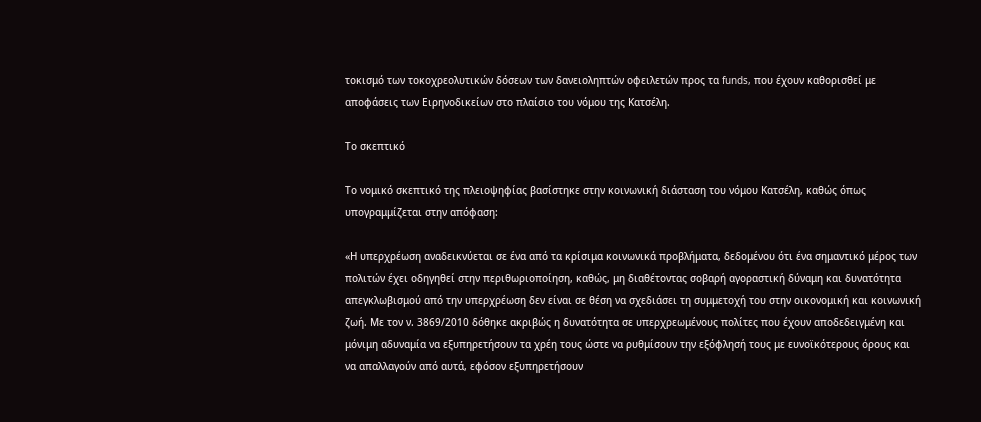τοκισμό των τοκοχρεολυτικών δόσεων των δανειοληπτών οφειλετών προς τα funds, που έχουν καθορισθεί με αποφάσεις των Ειρηνοδικείων στο πλαίσιο του νόμου της Κατσέλη.

Το σκεπτικό

Το νομικό σκεπτικό της πλειοψηφίας βασίστηκε στην κοινωνική διάσταση του νόμου Κατσέλη, καθώς όπως υπογραμμίζεται στην απόφαση:

«Η υπερχρέωση αναδεικνύεται σε ένα από τα κρίσιμα κοινωνικά προβλήματα, δεδομένου ότι ένα σημαντικό μέρος των πολιτών έχει οδηγηθεί στην περιθωριοποίηση, καθώς, μη διαθέτοντας σοβαρή αγοραστική δύναμη και δυνατότητα απεγκλωβισμού από την υπερχρέωση δεν είναι σε θέση να σχεδιάσει τη συμμετοχή του στην οικονομική και κοινωνική ζωή. Με τον ν. 3869/2010 δόθηκε ακριβώς η δυνατότητα σε υπερχρεωμένους πολίτες που έχουν αποδεδειγμένη και μόνιμη αδυναμία να εξυπηρετήσουν τα χρέη τους ώστε να ρυθμίσουν την εξόφλησή τους με ευνοϊκότερους όρους και να απαλλαγούν από αυτά, εφόσον εξυπηρετήσουν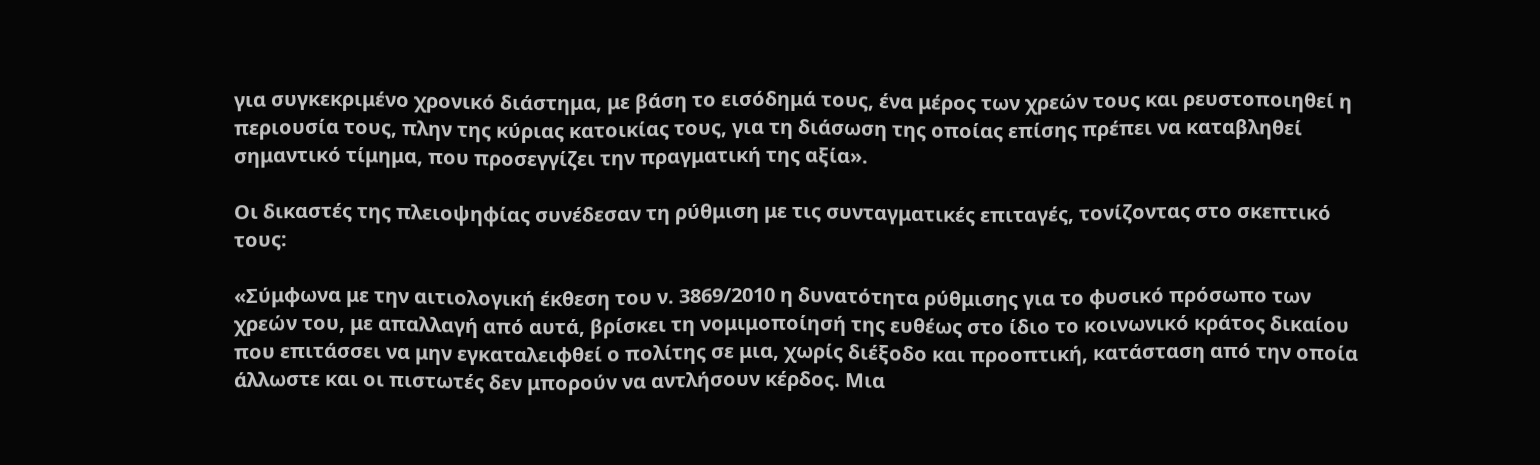για συγκεκριμένο χρονικό διάστημα, με βάση το εισόδημά τους, ένα μέρος των χρεών τους και ρευστοποιηθεί η περιουσία τους, πλην της κύριας κατοικίας τους, για τη διάσωση της οποίας επίσης πρέπει να καταβληθεί σημαντικό τίμημα, που προσεγγίζει την πραγματική της αξία».

Οι δικαστές της πλειοψηφίας συνέδεσαν τη ρύθμιση με τις συνταγματικές επιταγές, τονίζοντας στο σκεπτικό τους:

«Σύμφωνα με την αιτιολογική έκθεση του ν. 3869/2010 η δυνατότητα ρύθμισης για το φυσικό πρόσωπο των χρεών του, με απαλλαγή από αυτά, βρίσκει τη νομιμοποίησή της ευθέως στο ίδιο το κοινωνικό κράτος δικαίου που επιτάσσει να μην εγκαταλειφθεί ο πολίτης σε μια, χωρίς διέξοδο και προοπτική, κατάσταση από την οποία άλλωστε και οι πιστωτές δεν μπορούν να αντλήσουν κέρδος. Μια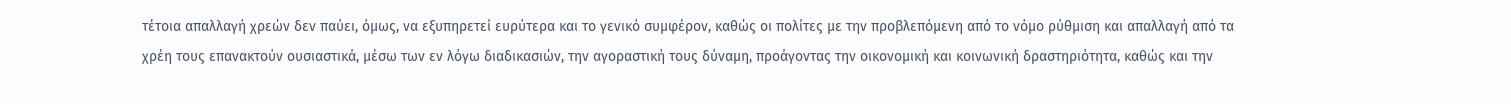τέτοια απαλλαγή χρεών δεν παύει, όμως, να εξυπηρετεί ευρύτερα και το γενικό συμφέρον, καθώς οι πολίτες με την προβλεπόμενη από το νόμο ρύθμιση και απαλλαγή από τα χρέη τους επανακτούν ουσιαστικά, μέσω των εν λόγω διαδικασιών, την αγοραστική τους δύναμη, προάγοντας την οικονομική και κοινωνική δραστηριότητα, καθώς και την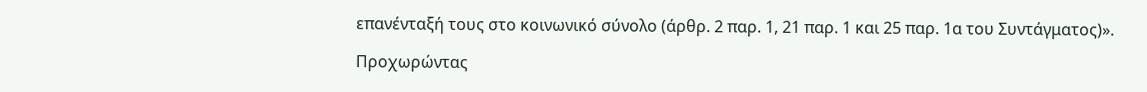επανένταξή τους στο κοινωνικό σύνολο (άρθρ. 2 παρ. 1, 21 παρ. 1 και 25 παρ. 1α του Συντάγματος)».

Προχωρώντας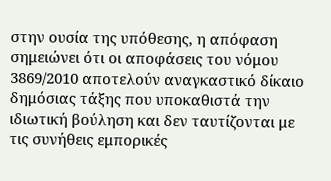στην ουσία της υπόθεσης, η απόφαση σημειώνει ότι οι αποφάσεις του νόμου 3869/2010 αποτελούν αναγκαστικό δίκαιο δημόσιας τάξης που υποκαθιστά την ιδιωτική βούληση και δεν ταυτίζονται με τις συνήθεις εμπορικές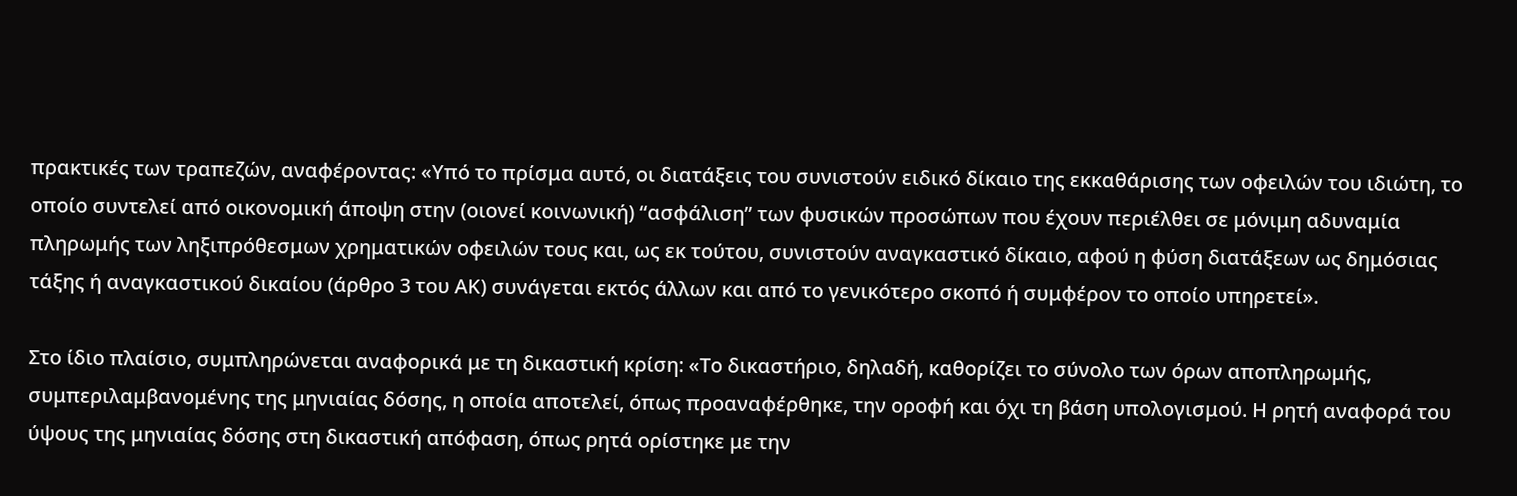πρακτικές των τραπεζών, αναφέροντας: «Υπό το πρίσμα αυτό, οι διατάξεις του συνιστούν ειδικό δίκαιο της εκκαθάρισης των οφειλών του ιδιώτη, το οποίο συντελεί από οικονομική άποψη στην (οιονεί κοινωνική) “ασφάλιση” των φυσικών προσώπων που έχουν περιέλθει σε μόνιμη αδυναμία πληρωμής των ληξιπρόθεσμων χρηματικών οφειλών τους και, ως εκ τούτου, συνιστούν αναγκαστικό δίκαιο, αφού η φύση διατάξεων ως δημόσιας τάξης ή αναγκαστικού δικαίου (άρθρο 3 του ΑΚ) συνάγεται εκτός άλλων και από το γενικότερο σκοπό ή συμφέρον το οποίο υπηρετεί».

Στο ίδιο πλαίσιο, συμπληρώνεται αναφορικά με τη δικαστική κρίση: «Το δικαστήριο, δηλαδή, καθορίζει το σύνολο των όρων αποπληρωμής, συμπεριλαμβανομένης της μηνιαίας δόσης, η οποία αποτελεί, όπως προαναφέρθηκε, την οροφή και όχι τη βάση υπολογισμού. Η ρητή αναφορά του ύψους της μηνιαίας δόσης στη δικαστική απόφαση, όπως ρητά ορίστηκε με την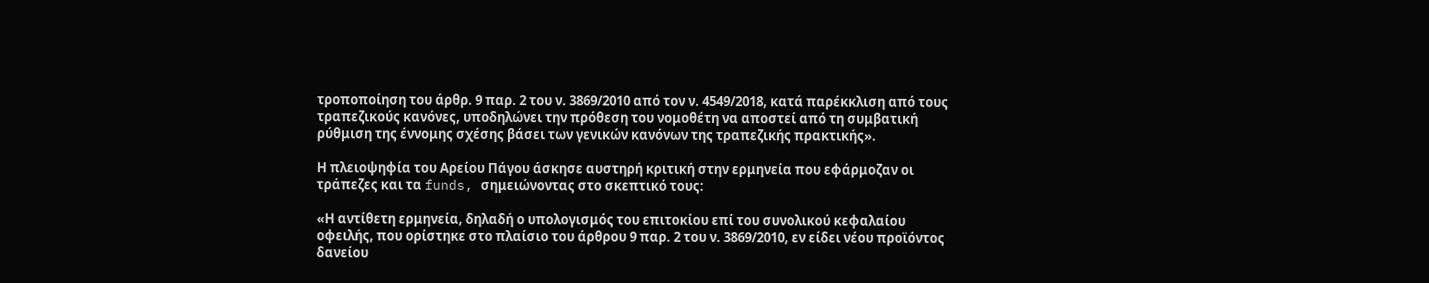τροποποίηση του άρθρ. 9 παρ. 2 του ν. 3869/2010 από τον ν. 4549/2018, κατά παρέκκλιση από τους τραπεζικούς κανόνες, υποδηλώνει την πρόθεση του νομοθέτη να αποστεί από τη συμβατική ρύθμιση της έννομης σχέσης βάσει των γενικών κανόνων της τραπεζικής πρακτικής».

Η πλειοψηφία του Αρείου Πάγου άσκησε αυστηρή κριτική στην ερμηνεία που εφάρμοζαν οι τράπεζες και τα funds, σημειώνοντας στο σκεπτικό τους:

«Η αντίθετη ερμηνεία, δηλαδή ο υπολογισμός του επιτοκίου επί του συνολικού κεφαλαίου οφειλής, που ορίστηκε στο πλαίσιο του άρθρου 9 παρ. 2 του ν. 3869/2010, εν είδει νέου προϊόντος δανείου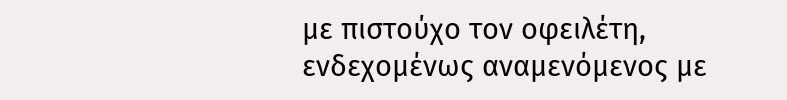με πιστούχο τον οφειλέτη, ενδεχομένως αναμενόμενος με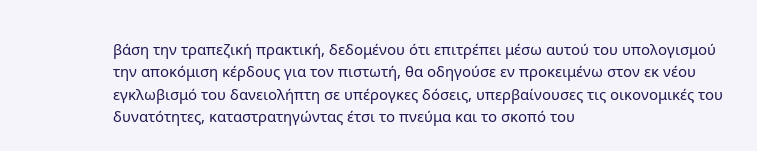βάση την τραπεζική πρακτική, δεδομένου ότι επιτρέπει μέσω αυτού του υπολογισμού την αποκόμιση κέρδους για τον πιστωτή, θα οδηγούσε εν προκειμένω στον εκ νέου εγκλωβισμό του δανειολήπτη σε υπέρογκες δόσεις, υπερβαίνουσες τις οικονομικές του δυνατότητες, καταστρατηγώντας έτσι το πνεύμα και το σκοπό του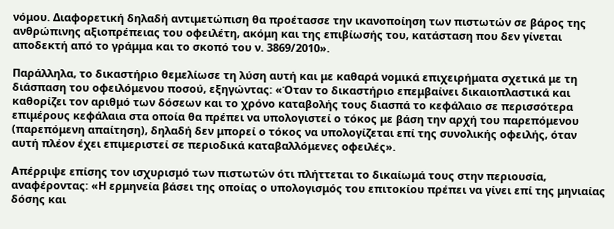νόμου. Διαφορετική δηλαδή αντιμετώπιση θα προέτασσε την ικανοποίηση των πιστωτών σε βάρος της ανθρώπινης αξιοπρέπειας του οφειλέτη, ακόμη και της επιβίωσής του, κατάσταση που δεν γίνεται αποδεκτή από το γράμμα και το σκοπό του ν. 3869/2010».

Παράλληλα, το δικαστήριο θεμελίωσε τη λύση αυτή και με καθαρά νομικά επιχειρήματα σχετικά με τη διάσπαση του οφειλόμενου ποσού, εξηγώντας: «Όταν το δικαστήριο επεμβαίνει δικαιοπλαστικά και καθορίζει τον αριθμό των δόσεων και το χρόνο καταβολής τους διασπά το κεφάλαιο σε περισσότερα επιμέρους κεφάλαια στα οποία θα πρέπει να υπολογιστεί ο τόκος με βάση την αρχή του παρεπόμενου (παρεπόμενη απαίτηση), δηλαδή δεν μπορεί ο τόκος να υπολογίζεται επί της συνολικής οφειλής, όταν αυτή πλέον έχει επιμεριστεί σε περιοδικά καταβαλλόμενες οφειλές».

Απέρριψε επίσης τον ισχυρισμό των πιστωτών ότι πλήττεται το δικαίωμά τους στην περιουσία, αναφέροντας: «Η ερμηνεία βάσει της οποίας ο υπολογισμός του επιτοκίου πρέπει να γίνει επί της μηνιαίας δόσης και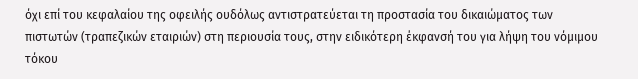όχι επί του κεφαλαίου της οφειλής ουδόλως αντιστρατεύεται τη προστασία του δικαιώματος των πιστωτών (τραπεζικών εταιριών) στη περιουσία τους, στην ειδικότερη έκφανσή του για λήψη του νόμιμου τόκου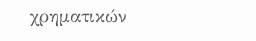χρηματικών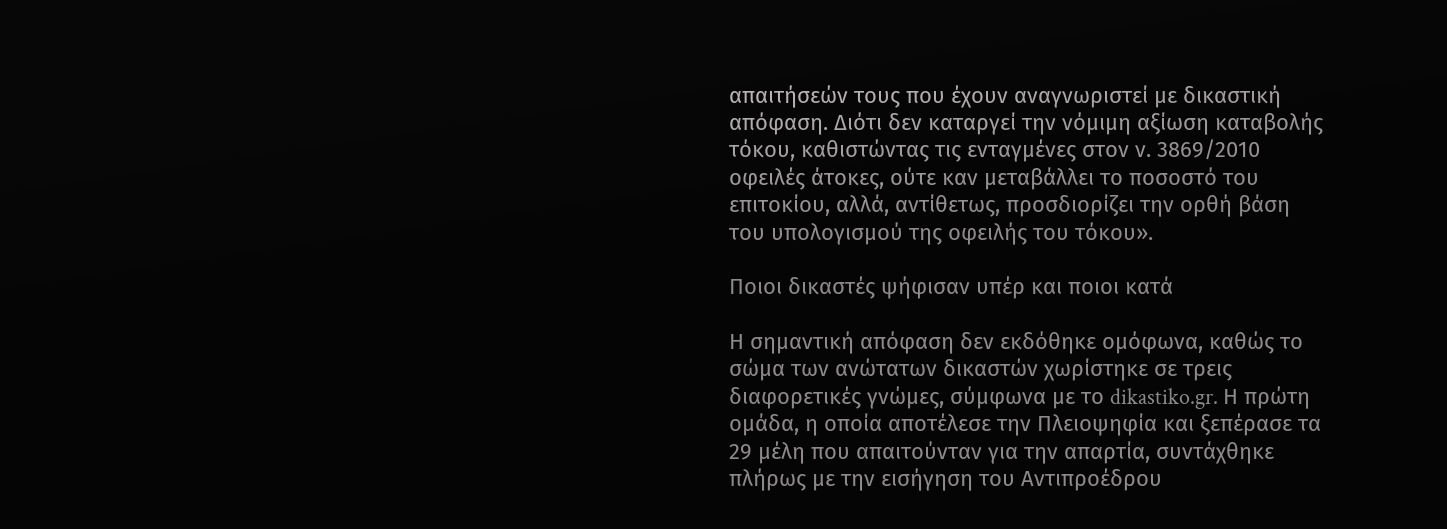απαιτήσεών τους που έχουν αναγνωριστεί με δικαστική απόφαση. Διότι δεν καταργεί την νόμιμη αξίωση καταβολής τόκου, καθιστώντας τις ενταγμένες στον ν. 3869/2010 οφειλές άτοκες, ούτε καν μεταβάλλει το ποσοστό του επιτοκίου, αλλά, αντίθετως, προσδιορίζει την ορθή βάση του υπολογισμού της οφειλής του τόκου».

Ποιοι δικαστές ψήφισαν υπέρ και ποιοι κατά

Η σημαντική απόφαση δεν εκδόθηκε ομόφωνα, καθώς το σώμα των ανώτατων δικαστών χωρίστηκε σε τρεις διαφορετικές γνώμες, σύμφωνα με το dikastiko.gr. Η πρώτη ομάδα, η οποία αποτέλεσε την Πλειοψηφία και ξεπέρασε τα 29 μέλη που απαιτούνταν για την απαρτία, συντάχθηκε πλήρως με την εισήγηση του Αντιπροέδρου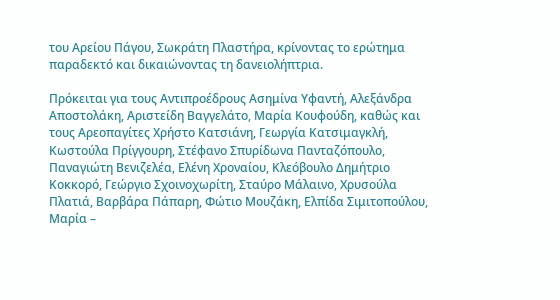του Αρείου Πάγου, Σωκράτη Πλαστήρα, κρίνοντας το ερώτημα παραδεκτό και δικαιώνοντας τη δανειολήπτρια.

Πρόκειται για τους Αντιπροέδρους Ασημίνα Υφαντή, Αλεξάνδρα Αποστολάκη, Αριστείδη Βαγγελάτο, Μαρία Κουφούδη, καθώς και τους Αρεοπαγίτες Χρήστο Κατσιάνη, Γεωργία Κατσιμαγκλή, Κωστούλα Πρίγγουρη, Στέφανο Σπυρίδωνα Πανταζόπουλο, Παναγιώτη Βενιζελέα, Ελένη Χροναίου, Κλεόβουλο Δημήτριο Κοκκορό, Γεώργιο Σχοινοχωρίτη, Σταύρο Μάλαινο, Χρυσούλα Πλατιά, Βαρβάρα Πάπαρη, Φώτιο Μουζάκη, Ελπίδα Σιμιτοπούλου, Μαρία –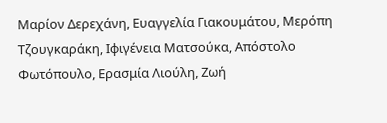Μαρίον Δερεχάνη, Ευαγγελία Γιακουμάτου, Μερόπη Τζουγκαράκη, Ιφιγένεια Ματσούκα, Απόστολο Φωτόπουλο, Ερασμία Λιούλη, Ζωή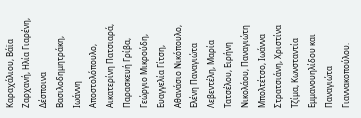Καραχάλιου, Βάϊα Ζαρχανή, Ηλία Γιαρένη, Δέσποινα Βασιλοδημητράκη, Ιωάννη Αποστολόπουλο, Αικατερίνη Πατσιαρά, Παρασκευή Γρίβα, Γεώργιο Μικρούδη, Ευαγγελία Γίτση, Αθανάσιο Νικόπουλο, Ελένη Παναγιώτα Λεβεντέλη, Μαρία Τατσέλου, Ειρήνη Νικολάου, Παναγιώτη Μπολτέτσο, Ιωάννα Στρατσιάνη, Χριστίνα Τζίμα, Κωνσταντία Εμμανουηλίδου και Παναγιώτα Γιαννακοπούλου.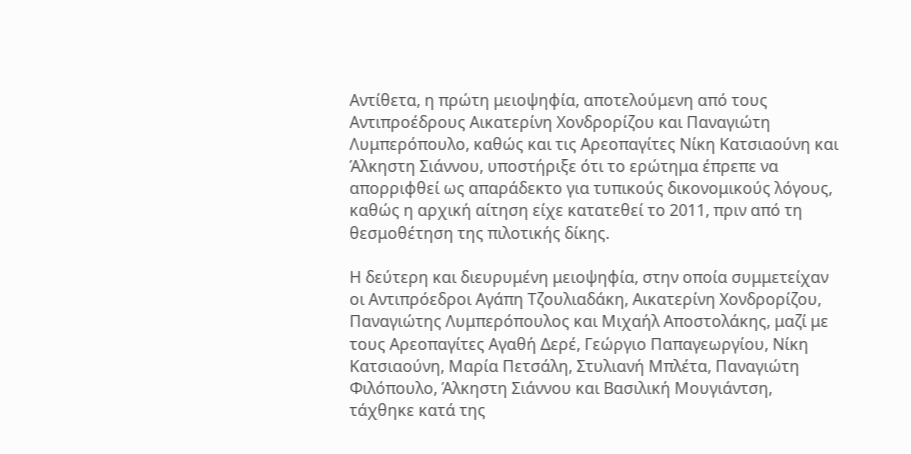Αντίθετα, η πρώτη μειοψηφία, αποτελούμενη από τους Αντιπροέδρους Αικατερίνη Χονδρορίζου και Παναγιώτη Λυμπερόπουλο, καθώς και τις Αρεοπαγίτες Νίκη Κατσιαούνη και Άλκηστη Σιάννου, υποστήριξε ότι το ερώτημα έπρεπε να απορριφθεί ως απαράδεκτο για τυπικούς δικονομικούς λόγους, καθώς η αρχική αίτηση είχε κατατεθεί το 2011, πριν από τη θεσμοθέτηση της πιλοτικής δίκης.

Η δεύτερη και διευρυμένη μειοψηφία, στην οποία συμμετείχαν οι Αντιπρόεδροι Αγάπη Τζουλιαδάκη, Αικατερίνη Χονδρορίζου, Παναγιώτης Λυμπερόπουλος και Μιχαήλ Αποστολάκης, μαζί με τους Αρεοπαγίτες Αγαθή Δερέ, Γεώργιο Παπαγεωργίου, Νίκη Κατσιαούνη, Μαρία Πετσάλη, Στυλιανή Μπλέτα, Παναγιώτη Φιλόπουλο, Άλκηστη Σιάννου και Βασιλική Μουγιάντση, τάχθηκε κατά της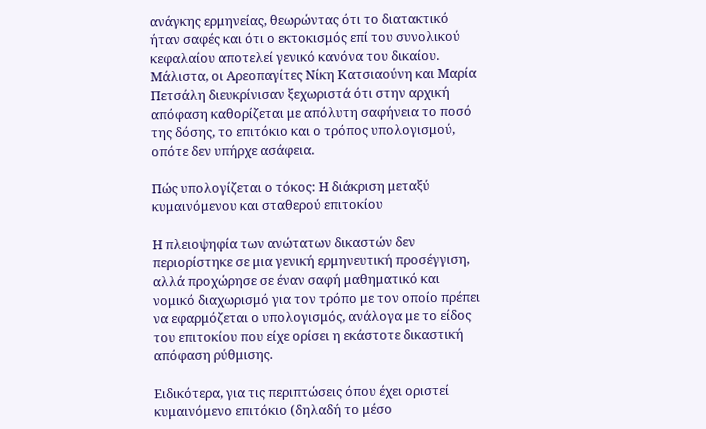ανάγκης ερμηνείας, θεωρώντας ότι το διατακτικό ήταν σαφές και ότι ο εκτοκισμός επί του συνολικού κεφαλαίου αποτελεί γενικό κανόνα του δικαίου. Μάλιστα, οι Αρεοπαγίτες Νίκη Κατσιαούνη και Μαρία Πετσάλη διευκρίνισαν ξεχωριστά ότι στην αρχική απόφαση καθορίζεται με απόλυτη σαφήνεια το ποσό της δόσης, το επιτόκιο και ο τρόπος υπολογισμού, οπότε δεν υπήρχε ασάφεια.

Πώς υπολογίζεται ο τόκος: Η διάκριση μεταξύ κυμαινόμενου και σταθερού επιτοκίου

Η πλειοψηφία των ανώτατων δικαστών δεν περιορίστηκε σε μια γενική ερμηνευτική προσέγγιση, αλλά προχώρησε σε έναν σαφή μαθηματικό και νομικό διαχωρισμό για τον τρόπο με τον οποίο πρέπει να εφαρμόζεται ο υπολογισμός, ανάλογα με το είδος του επιτοκίου που είχε ορίσει η εκάστοτε δικαστική απόφαση ρύθμισης.

Ειδικότερα, για τις περιπτώσεις όπου έχει οριστεί κυμαινόμενο επιτόκιο (δηλαδή το μέσο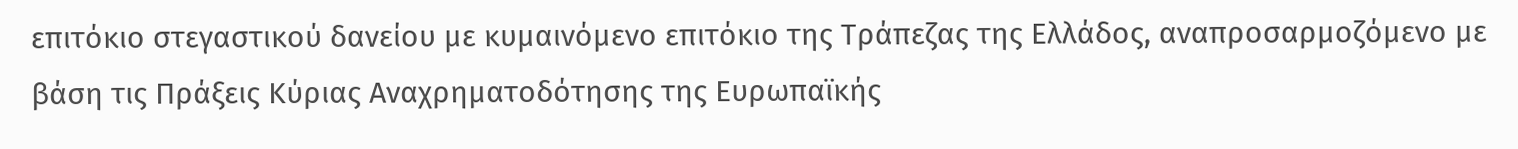επιτόκιο στεγαστικού δανείου με κυμαινόμενο επιτόκιο της Τράπεζας της Ελλάδος, αναπροσαρμοζόμενο με βάση τις Πράξεις Κύριας Αναχρηματοδότησης της Ευρωπαϊκής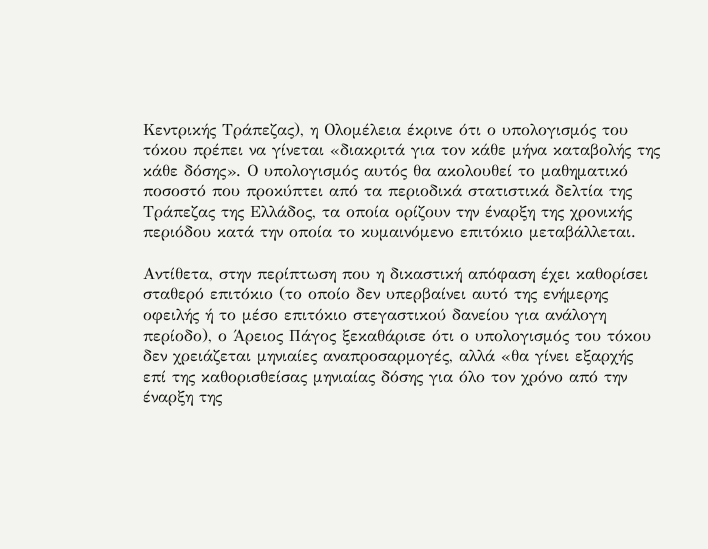Κεντρικής Τράπεζας), η Ολομέλεια έκρινε ότι ο υπολογισμός του τόκου πρέπει να γίνεται «διακριτά για τον κάθε μήνα καταβολής της κάθε δόσης». Ο υπολογισμός αυτός θα ακολουθεί το μαθηματικό ποσοστό που προκύπτει από τα περιοδικά στατιστικά δελτία της Τράπεζας της Ελλάδος, τα οποία ορίζουν την έναρξη της χρονικής περιόδου κατά την οποία το κυμαινόμενο επιτόκιο μεταβάλλεται.

Αντίθετα, στην περίπτωση που η δικαστική απόφαση έχει καθορίσει σταθερό επιτόκιο (το οποίο δεν υπερβαίνει αυτό της ενήμερης οφειλής ή το μέσο επιτόκιο στεγαστικού δανείου για ανάλογη περίοδο), ο Άρειος Πάγος ξεκαθάρισε ότι ο υπολογισμός του τόκου δεν χρειάζεται μηνιαίες αναπροσαρμογές, αλλά «θα γίνει εξαρχής επί της καθορισθείσας μηνιαίας δόσης για όλο τον χρόνο από την έναρξη της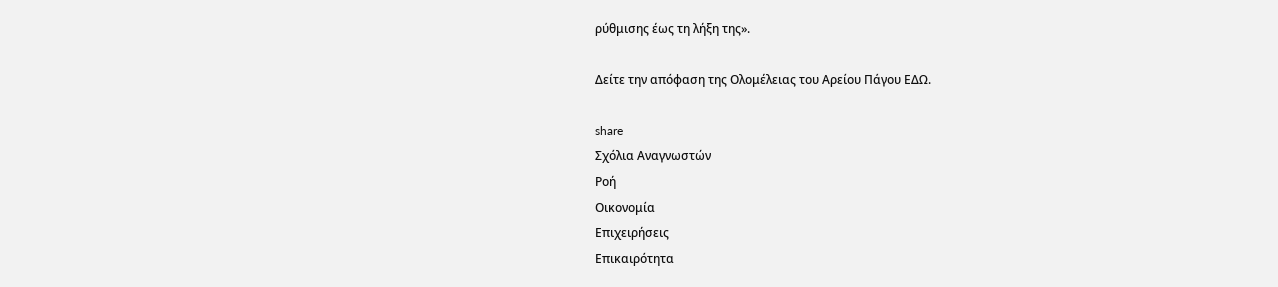ρύθμισης έως τη λήξη της».

Δείτε την απόφαση της Ολομέλειας του Αρείου Πάγου ΕΔΩ.

share
Σχόλια Αναγνωστών
Ροή
Οικονομία
Επιχειρήσεις
Επικαιρότητα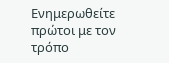Ενημερωθείτε πρώτοι με τον τρόπο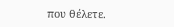που θέλετε.